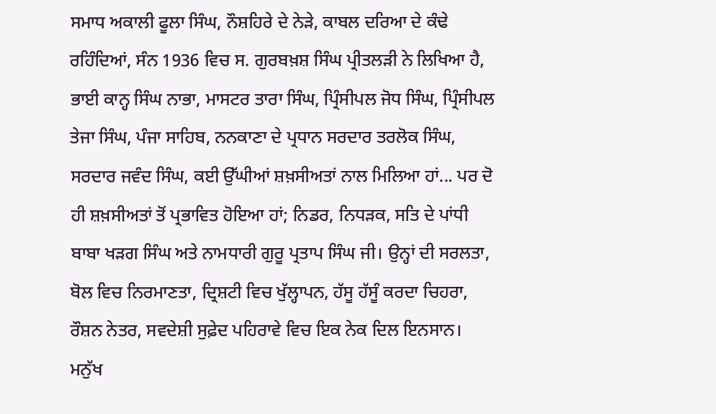ਸਮਾਧ ਅਕਾਲੀ ਫੂਲਾ ਸਿੰਘ, ਨੌਸ਼ਹਿਰੇ ਦੇ ਨੇੜੇ, ਕਾਬਲ ਦਰਿਆ ਦੇ ਕੰਢੇ ਰਹਿੰਦਿਆਂ, ਸੰਨ 1936 ਵਿਚ ਸ. ਗੁਰਬਖ਼ਸ਼ ਸਿੰਘ ਪ੍ਰੀਤਲੜੀ ਨੇ ਲਿਖਿਆ ਹੈ, ਭਾਈ ਕਾਨ੍ਹ ਸਿੰਘ ਨਾਭਾ, ਮਾਸਟਰ ਤਾਰਾ ਸਿੰਘ, ਪ੍ਰਿੰਸੀਪਲ ਜੋਧ ਸਿੰਘ, ਪ੍ਰਿੰਸੀਪਲ ਤੇਜਾ ਸਿੰਘ, ਪੰਜਾ ਸਾਹਿਬ, ਨਨਕਾਣਾ ਦੇ ਪ੍ਰਧਾਨ ਸਰਦਾਰ ਤਰਲੋਕ ਸਿੰਘ, ਸਰਦਾਰ ਜਵੰਦ ਸਿੰਘ, ਕਈ ਉੱਘੀਆਂ ਸ਼ਖ਼ਸੀਅਤਾਂ ਨਾਲ ਮਿਲਿਆ ਹਾਂ... ਪਰ ਦੋ ਹੀ ਸ਼ਖ਼ਸੀਅਤਾਂ ਤੋਂ ਪ੍ਰਭਾਵਿਤ ਹੋਇਆ ਹਾਂ; ਨਿਡਰ, ਨਿਧੜਕ, ਸਤਿ ਦੇ ਪਾਂਧੀ ਬਾਬਾ ਖੜਗ ਸਿੰਘ ਅਤੇ ਨਾਮਧਾਰੀ ਗੁਰੂ ਪ੍ਰਤਾਪ ਸਿੰਘ ਜੀ। ਉਨ੍ਹਾਂ ਦੀ ਸਰਲਤਾ, ਬੋਲ ਵਿਚ ਨਿਰਮਾਣਤਾ, ਦ੍ਰਿਸ਼ਟੀ ਵਿਚ ਖੁੱਲ੍ਹਾਪਨ, ਹੱਸੂ ਹੱਸੂੰ ਕਰਦਾ ਚਿਹਰਾ, ਰੌਸ਼ਨ ਨੇਤਰ, ਸਵਦੇਸ਼ੀ ਸੁਫ਼ੇਦ ਪਹਿਰਾਵੇ ਵਿਚ ਇਕ ਨੇਕ ਦਿਲ ਇਨਸਾਨ।
ਮਨੁੱਖ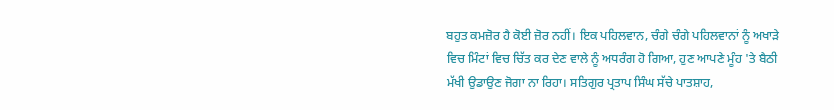ਬਹੁਤ ਕਮਜ਼ੋਰ ਹੈ ਕੋਈ ਜ਼ੋਰ ਨਹੀਂ। ਇਕ ਪਹਿਲਵਾਨ, ਚੰਗੇ ਚੰਗੇ ਪਹਿਲਵਾਨਾਂ ਨੂੰ ਅਖਾੜੇ ਵਿਚ ਮਿੰਟਾਂ ਵਿਚ ਚਿੱਤ ਕਰ ਦੇਣ ਵਾਲੇ ਨੂੰ ਅਧਰੰਗ ਹੋ ਗਿਆ, ਹੁਣ ਆਪਣੇ ਮੂੰਹ 'ਤੇ ਬੈਠੀ ਮੱਖੀ ਉਡਾਉਣ ਜੋਗਾ ਨਾ ਰਿਹਾ। ਸਤਿਗੁਰ ਪ੍ਰਤਾਪ ਸਿੰਘ ਸੱਚੇ ਪਾਤਸ਼ਾਹ,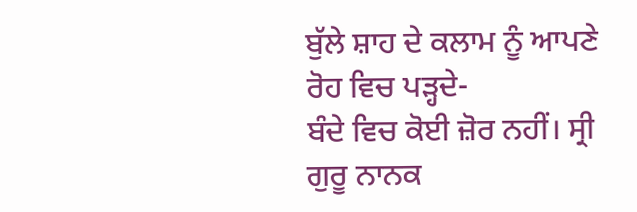ਬੁੱਲੇ ਸ਼ਾਹ ਦੇ ਕਲਾਮ ਨੂੰ ਆਪਣੇ ਰੋਹ ਵਿਚ ਪੜ੍ਹਦੇ-
ਬੰਦੇ ਵਿਚ ਕੋਈ ਜ਼ੋਰ ਨਹੀਂ। ਸ੍ਰੀ ਗੁਰੂ ਨਾਨਕ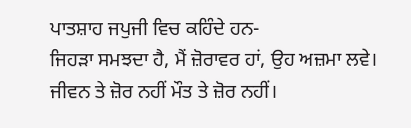ਪਾਤਸ਼ਾਹ ਜਪੁਜੀ ਵਿਚ ਕਹਿੰਦੇ ਹਨ-
ਜਿਹੜਾ ਸਮਝਦਾ ਹੈ, ਮੈਂ ਜ਼ੋਰਾਵਰ ਹਾਂ, ਉਹ ਅਜ਼ਮਾ ਲਵੇ। ਜੀਵਨ ਤੇ ਜ਼ੋਰ ਨਹੀਂ ਮੌਤ ਤੇ ਜ਼ੋਰ ਨਹੀਂ।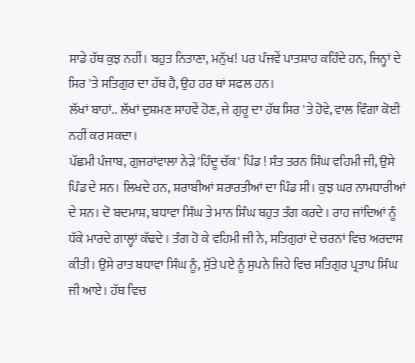ਸਾਡੇ ਹੱਥ ਕੁਝ ਨਹੀਂ। ਬਹੁਤ ਨਿਤਾਣਾ, ਮਨੁੱਖ! ਪਰ ਪੰਜਵੇਂ ਪਾਤਸ਼ਾਹ ਕਹਿੰਦੇ ਹਨ, ਜਿਨ੍ਹਾਂ ਦੇ ਸਿਰ 'ਤੇ ਸਤਿਗੁਰ ਦਾ ਹੱਥ ਹੈ, ਉਹ ਹਰ ਥਾਂ ਸਫਲ ਹਨ।
ਲੱਖਾਂ ਬਾਹਾਂ.. ਲੱਖਾਂ ਦੁਸ਼ਮਣ ਸਾਹਵੇਂ ਹੋਣ, ਜੇ ਗੁਰੂ ਦਾ ਹੱਥ ਸਿਰ 'ਤੇ ਹੋਵੇ, ਵਾਲ ਵਿੰਗਾ ਕੋਈ ਨਹੀਂ ਕਰ ਸਕਦਾ।
ਪੱਛਮੀ ਪੰਜਾਬ, ਗੁਜਰਾਂਵਾਲਾ ਨੇੜੇ 'ਹਿੰਦੂ ਚੱਕ' ਪਿੰਡ ! ਸੰਤ ਤਰਨ ਸਿੰਘ ਵਹਿਮੀ ਜੀ, ਉਸੇ ਪਿੰਡ ਦੇ ਸਨ। ਲਿਖਦੇ ਹਨ, ਸ਼ਰਾਬੀਆਂ ਸ਼ਰਾਰਤੀਆਂ ਦਾ ਪਿੰਡ ਸੀ। ਕੁਝ ਘਰ ਨਾਮਧਾਰੀਆਂ ਦੇ ਸਨ। ਦੋ ਬਦਮਾਸ਼, ਬਧਾਵਾ ਸਿੰਘ ਤੇ ਮਾਨ ਸਿੰਘ ਬਹੁਤ ਤੰਗ ਕਰਦੇ। ਰਾਹ ਜਾਂਦਿਆਂ ਨੂੰ ਧੱਕੇ ਮਾਰਦੇ ਗਾਲ੍ਹਾਂ ਕੱਢਦੇ। ਤੰਗ ਹੋ ਕੇ ਵਹਿਮੀ ਜੀ ਨੇ, ਸਤਿਗੁਰਾਂ ਦੇ ਚਰਨਾਂ ਵਿਚ ਅਰਦਾਸ ਕੀਤੀ। ਉਸੇ ਰਾਤ ਬਧਾਵਾ ਸਿੰਘ ਨੂੰ, ਸੁੱਤੇ ਪਏ ਨੂੰ ਸੁਪਨੇ ਜਿਹੇ ਵਿਚ ਸਤਿਗੁਰ ਪ੍ਰਤਾਪ ਸਿੰਘ ਜੀ ਆਏ। ਹੱਥ ਵਿਚ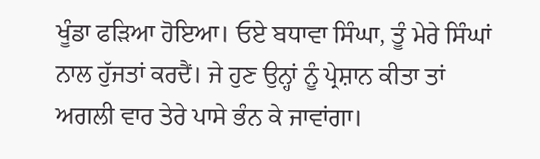ਖੂੰਡਾ ਫੜਿਆ ਹੋਇਆ। ਓਏ ਬਧਾਵਾ ਸਿੰਘਾ, ਤੂੰ ਮੇਰੇ ਸਿੰਘਾਂ ਨਾਲ ਹੁੱਜਤਾਂ ਕਰਦੈਂ। ਜੇ ਹੁਣ ਉਨ੍ਹਾਂ ਨੂੰ ਪ੍ਰੇਸ਼ਾਨ ਕੀਤਾ ਤਾਂ ਅਗਲੀ ਵਾਰ ਤੇਰੇ ਪਾਸੇ ਭੰਨ ਕੇ ਜਾਵਾਂਗਾ।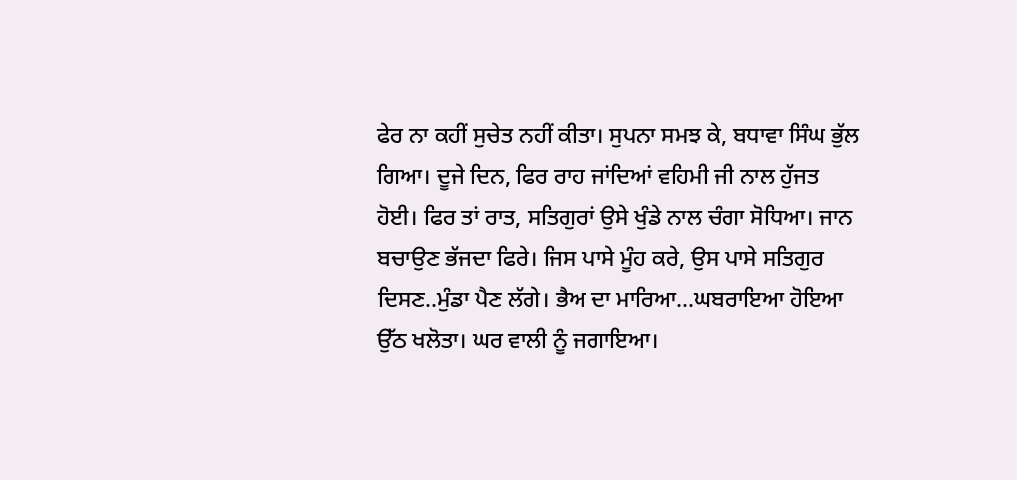ਫੇਰ ਨਾ ਕਹੀਂ ਸੁਚੇਤ ਨਹੀਂ ਕੀਤਾ। ਸੁਪਨਾ ਸਮਝ ਕੇ, ਬਧਾਵਾ ਸਿੰਘ ਭੁੱਲ ਗਿਆ। ਦੂਜੇ ਦਿਨ, ਫਿਰ ਰਾਹ ਜਾਂਦਿਆਂ ਵਹਿਮੀ ਜੀ ਨਾਲ ਹੁੱਜਤ ਹੋਈ। ਫਿਰ ਤਾਂ ਰਾਤ, ਸਤਿਗੁਰਾਂ ਉਸੇ ਖੁੰਡੇ ਨਾਲ ਚੰਗਾ ਸੋਧਿਆ। ਜਾਨ ਬਚਾਉਣ ਭੱਜਦਾ ਫਿਰੇ। ਜਿਸ ਪਾਸੇ ਮੂੰਹ ਕਰੇ, ਉਸ ਪਾਸੇ ਸਤਿਗੁਰ ਦਿਸਣ..ਮੁੰਡਾ ਪੈਣ ਲੱਗੇ। ਭੈਅ ਦਾ ਮਾਰਿਆ...ਘਬਰਾਇਆ ਹੋਇਆ ਉੱਠ ਖਲੋਤਾ। ਘਰ ਵਾਲੀ ਨੂੰ ਜਗਾਇਆ।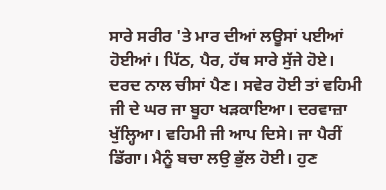ਸਾਰੇ ਸਰੀਰ 'ਤੇ ਮਾਰ ਦੀਆਂ ਲਊਸਾਂ ਪਈਆਂ ਹੋਈਆਂ। ਪਿੱਠ, ਪੈਰ, ਹੱਥ ਸਾਰੇ ਸੁੱਜੇ ਹੋਏ। ਦਰਦ ਨਾਲ ਚੀਸਾਂ ਪੈਣ। ਸਵੇਰ ਹੋਈ ਤਾਂ ਵਹਿਮੀ ਜੀ ਦੇ ਘਰ ਜਾ ਬੂਹਾ ਖੜਕਾਇਆ। ਦਰਵਾਜ਼ਾ ਖੁੱਲ੍ਹਿਆ। ਵਹਿਮੀ ਜੀ ਆਪ ਦਿਸੇ। ਜਾ ਪੈਰੀਂ ਡਿੱਗਾ। ਮੈਨੂੰ ਬਚਾ ਲਉ ਭੁੱਲ ਹੋਈ। ਹੁਣ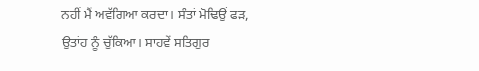ਨਹੀਂ ਮੈਂ ਅਵੱਗਿਆ ਕਰਦਾ। ਸੰਤਾਂ ਮੋਢਿਉਂ ਫੜ, ਉਤਾਂਹ ਨੂੰ ਚੁੱਕਿਆ। ਸਾਹਵੇਂ ਸਤਿਗੁਰ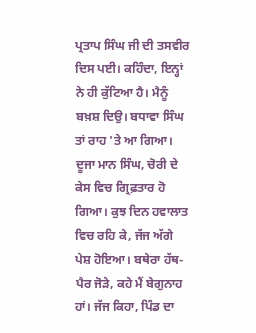ਪ੍ਰਤਾਪ ਸਿੰਘ ਜੀ ਦੀ ਤਸਵੀਰ ਦਿਸ ਪਈ। ਕਹਿੰਦਾ, ਇਨ੍ਹਾਂ ਨੇ ਹੀ ਕੁੱਟਿਆ ਹੈ। ਮੈਨੂੰ ਬਖ਼ਸ਼ ਦਿਉ। ਬਧਾਵਾ ਸਿੰਘ ਤਾਂ ਰਾਹ 'ਤੇ ਆ ਗਿਆ। ਦੂਜਾ ਮਾਨ ਸਿੰਘ, ਚੋਰੀ ਦੇ ਕੇਸ ਵਿਚ ਗ੍ਰਿਫ਼ਤਾਰ ਹੋ ਗਿਆ। ਕੁਝ ਦਿਨ ਹਵਾਲਾਤ ਵਿਚ ਰਹਿ ਕੇ, ਜੱਜ ਅੱਗੇ ਪੇਸ਼ ਹੋਇਆ। ਬਥੇਰਾ ਹੱਥ-ਪੈਰ ਜੋੜੇ, ਕਹੇ ਮੈਂ ਬੇਗੁਨਾਹ ਹਾਂ। ਜੱਜ ਕਿਹਾ, ਪਿੰਡ ਦਾ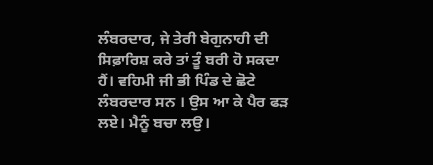ਲੰਬਰਦਾਰ, ਜੇ ਤੇਰੀ ਬੇਗੁਨਾਹੀ ਦੀ ਸਿਫ਼ਾਰਿਸ਼ ਕਰੇ ਤਾਂ ਤੂੰ ਬਰੀ ਹੋ ਸਕਦਾ ਹੈਂ। ਵਹਿਮੀ ਜੀ ਭੀ ਪਿੰਡ ਦੇ ਛੋਟੇ ਲੰਬਰਦਾਰ ਸਨ । ਉਸ ਆ ਕੇ ਪੈਰ ਫੜ ਲਏ। ਮੈਨੂੰ ਬਚਾ ਲਉ।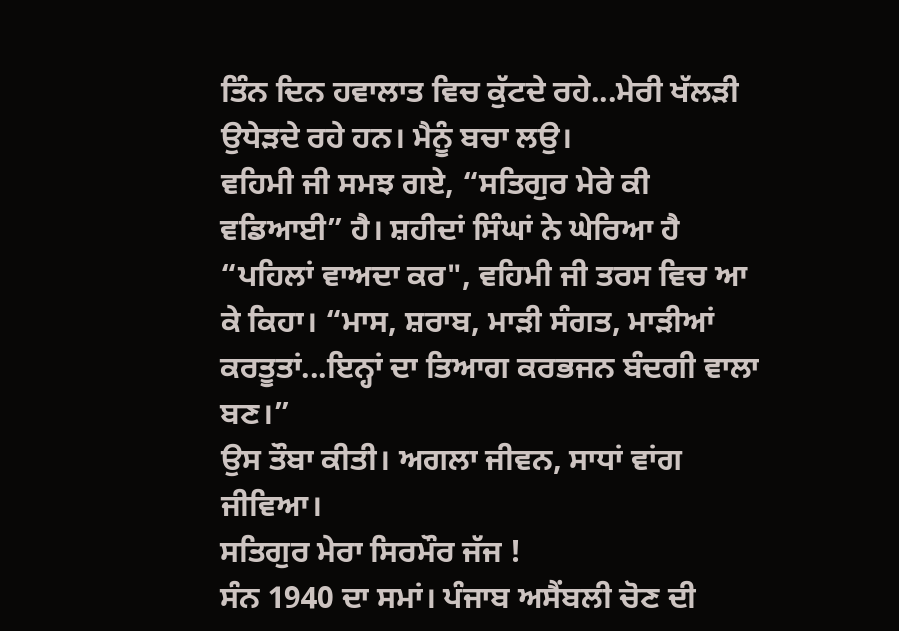ਤਿੰਨ ਦਿਨ ਹਵਾਲਾਤ ਵਿਚ ਕੁੱਟਦੇ ਰਹੇ...ਮੇਰੀ ਖੱਲੜੀ ਉਧੇੜਦੇ ਰਹੇ ਹਨ। ਮੈਨੂੰ ਬਚਾ ਲਉ।
ਵਹਿਮੀ ਜੀ ਸਮਝ ਗਏ, “ਸਤਿਗੁਰ ਮੇਰੇ ਕੀ ਵਡਿਆਈ” ਹੈ। ਸ਼ਹੀਦਾਂ ਸਿੰਘਾਂ ਨੇ ਘੇਰਿਆ ਹੈ
“ਪਹਿਲਾਂ ਵਾਅਦਾ ਕਰ", ਵਹਿਮੀ ਜੀ ਤਰਸ ਵਿਚ ਆ ਕੇ ਕਿਹਾ। “ਮਾਸ, ਸ਼ਰਾਬ, ਮਾੜੀ ਸੰਗਤ, ਮਾੜੀਆਂ ਕਰਤੂਤਾਂ...ਇਨ੍ਹਾਂ ਦਾ ਤਿਆਗ ਕਰਭਜਨ ਬੰਦਗੀ ਵਾਲਾ ਬਣ।”
ਉਸ ਤੌਬਾ ਕੀਤੀ। ਅਗਲਾ ਜੀਵਨ, ਸਾਧਾਂ ਵਾਂਗ ਜੀਵਿਆ।
ਸਤਿਗੁਰ ਮੇਰਾ ਸਿਰਮੌਰ ਜੱਜ !
ਸੰਨ 1940 ਦਾ ਸਮਾਂ। ਪੰਜਾਬ ਅਸੈਂਬਲੀ ਚੋਣ ਦੀ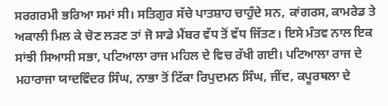ਸਰਗਰਮੀ ਭਰਿਆ ਸਮਾਂ ਸੀ। ਸਤਿਗੁਰ ਸੱਚੇ ਪਾਤਸ਼ਾਹ ਚਾਹੁੰਦੇ ਸਨ, ਕਾਂਗਰਸ, ਕਾਮਰੇਡ ਤੇ ਅਕਾਲੀ ਮਿਲ ਕੇ ਚੋਣ ਲੜਣ ਤਾਂ ਜੋ ਸਾਡੇ ਮੈਂਬਰ ਵੱਧ ਤੋਂ ਵੱਧ ਜਿੱਤਣ। ਇਸੇ ਮੰਤਵ ਨਾਲ ਇਕ ਸਾਂਝੀ ਸਿਆਸੀ ਸਭਾ, ਪਟਿਆਲਾ ਰਾਜ ਮਹਿਲ ਦੇ ਵਿਚ ਰੱਖੀ ਗਈ। ਪਟਿਆਲਾ ਰਾਜ ਦੇ ਮਹਾਰਾਜਾ ਯਾਦਵਿੰਦਰ ਸਿੰਘ, ਨਾਭਾ ਤੋਂ ਟਿੱਕਾ ਰਿਪੁਦਮਨ ਸਿੰਘ, ਜੀਂਦ, ਕਪੂਰਥਲਾ ਦੇ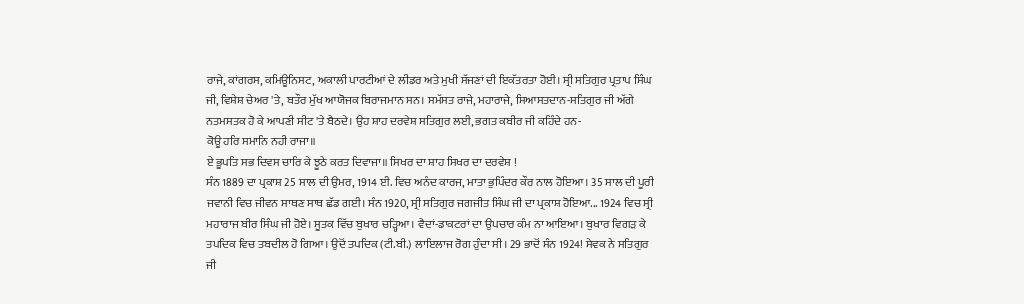ਰਾਜੇ, ਕਾਂਗਰਸ, ਕਮਿਊਨਿਸਟ, ਅਕਾਲੀ ਪਾਰਟੀਆਂ ਦੇ ਲੀਡਰ ਅਤੇ ਮੁਖੀ ਸੱਜਣਾਂ ਦੀ ਇਕੱਤਰਤਾ ਹੋਈ। ਸ੍ਰੀ ਸਤਿਗੁਰ ਪ੍ਰਤਾਪ ਸਿੰਘ ਜੀ, ਵਿਸ਼ੇਸ਼ ਚੇਅਰ 'ਤੇ, ਬਤੌਰ ਮੁੱਖ ਆਯੋਜਕ ਬਿਰਾਜਮਾਨ ਸਨ। ਸਮੱਸਤ ਰਾਜੇ, ਮਹਾਰਾਜੇ, ਸਿਆਸਤਦਾਨ-ਸਤਿਗੁਰ ਜੀ ਅੱਗੇ ਨਤਮਸਤਕ ਹੋ ਕੇ ਆਪਣੀ ਸੀਟ 'ਤੇ ਬੈਠਦੇ। ਉਹ ਸ਼ਾਹ ਦਰਵੇਸ਼ ਸਤਿਗੁਰ ਲਈ, ਭਗਤ ਕਬੀਰ ਜੀ ਕਹਿੰਦੇ ਹਨ-
ਕੋਊ ਹਰਿ ਸਮਾਨਿ ਨਹੀ ਰਾਜਾ॥
ਏ ਭੂਪਤਿ ਸਭ ਦਿਵਸ ਚਾਰਿ ਕੇ ਝੂਠੇ ਕਰਤ ਦਿਵਾਜਾ॥ ਸਿਖਰ ਦਾ ਸ਼ਾਹ ਸਿਖਰ ਦਾ ਦਰਵੇਸ਼ !
ਸੰਨ 1889 ਦਾ ਪ੍ਰਕਾਸ਼ 25 ਸਾਲ ਦੀ ਉਮਰ, 1914 ਈ. ਵਿਚ ਅਨੰਦ ਕਾਰਜ, ਮਾਤਾ ਭੁਪਿੰਦਰ ਕੌਰ ਨਾਲ ਹੋਇਆ। 35 ਸਾਲ ਦੀ ਪੂਰੀ ਜਵਾਨੀ ਵਿਚ ਜੀਵਨ ਸਾਥਣ ਸਾਥ ਛੱਡ ਗਈ। ਸੰਨ 1920, ਸ੍ਰੀ ਸਤਿਗੁਰ ਜਗਜੀਤ ਸਿੰਘ ਜੀ ਦਾ ਪ੍ਰਕਾਸ਼ ਹੋਇਆ... 1924 ਵਿਚ ਸ੍ਰੀ ਮਹਾਰਾਜ ਬੀਰ ਸਿੰਘ ਜੀ ਹੋਏ। ਸੂਤਕ ਵਿੱਚ ਬੁਖਾਰ ਚੜ੍ਹਿਆ। ਵੈਦਾਂ-ਡਾਕਟਰਾਂ ਦਾ ਉਪਚਾਰ ਕੰਮ ਨਾ ਆਇਆ। ਬੁਖਾਰ ਵਿਗੜ ਕੇ ਤਪਦਿਕ ਵਿਚ ਤਬਦੀਲ ਹੋ ਗਿਆ। ਉਦੋਂ ਤਪਦਿਕ (ਟੀ.ਬੀ.) ਲਾਇਲਾਜ ਰੋਗ ਹੁੰਦਾ ਸੀ। 29 ਭਾਦੋਂ ਸੰਨ 1924! ਸੇਵਕ ਨੇ ਸਤਿਗੁਰ ਜੀ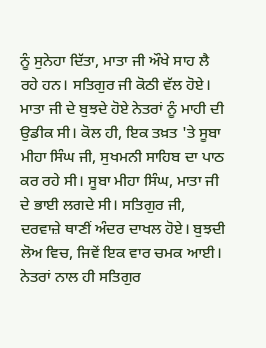ਨੂੰ ਸੁਨੇਹਾ ਦਿੱਤਾ, ਮਾਤਾ ਜੀ ਔਖੇ ਸਾਹ ਲੈ ਰਹੇ ਹਨ। ਸਤਿਗੁਰ ਜੀ ਕੋਠੀ ਵੱਲ ਹੋਏ। ਮਾਤਾ ਜੀ ਦੇ ਬੁਝਦੇ ਹੋਏ ਨੇਤਰਾਂ ਨੂੰ ਮਾਹੀ ਦੀ ਉਡੀਕ ਸੀ। ਕੋਲ ਹੀ, ਇਕ ਤਖ਼ਤ 'ਤੇ ਸੂਬਾ ਮੀਹਾ ਸਿੰਘ ਜੀ, ਸੁਖਮਨੀ ਸਾਹਿਬ ਦਾ ਪਾਠ ਕਰ ਰਹੇ ਸੀ। ਸੂਬਾ ਮੀਹਾ ਸਿੰਘ, ਮਾਤਾ ਜੀ ਦੇ ਭਾਈ ਲਗਦੇ ਸੀ। ਸਤਿਗੁਰ ਜੀ, ਦਰਵਾਜ਼ੇ ਥਾਣੀਂ ਅੰਦਰ ਦਾਖਲ ਹੋਏ। ਬੁਝਦੀ ਲੋਅ ਵਿਚ, ਜਿਵੇਂ ਇਕ ਵਾਰ ਚਮਕ ਆਈ। ਨੇਤਰਾਂ ਨਾਲ ਹੀ ਸਤਿਗੁਰ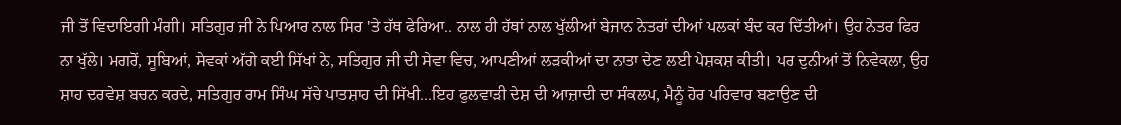ਜੀ ਤੋਂ ਵਿਦਾਇਗੀ ਮੰਗੀ। ਸਤਿਗੁਰ ਜੀ ਨੇ ਪਿਆਰ ਨਾਲ ਸਿਰ 'ਤੇ ਹੱਥ ਫੇਰਿਆ.. ਨਾਲ ਹੀ ਹੱਥਾਂ ਨਾਲ ਖੁੱਲੀਆਂ ਬੇਜਾਨ ਨੇਤਰਾਂ ਦੀਆਂ ਪਲਕਾਂ ਬੰਦ ਕਰ ਦਿੱਤੀਆਂ। ਉਹ ਨੇਤਰ ਫਿਰ ਨਾ ਖੁੱਲੇ। ਮਗਰੋਂ, ਸੂਬਿਆਂ, ਸੇਵਕਾਂ ਅੱਗੇ ਕਈ ਸਿੱਖਾਂ ਨੇ, ਸਤਿਗੁਰ ਜੀ ਦੀ ਸੇਵਾ ਵਿਚ, ਆਪਣੀਆਂ ਲੜਕੀਆਂ ਦਾ ਨਾਤਾ ਦੇਣ ਲਈ ਪੇਸ਼ਕਸ਼ ਕੀਤੀ। ਪਰ ਦੁਨੀਆਂ ਤੋਂ ਨਿਵੇਕਲਾ, ਉਹ ਸ਼ਾਹ ਦਰਵੇਸ਼ ਬਚਨ ਕਰਦੇ, ਸਤਿਗੁਰ ਰਾਮ ਸਿੰਘ ਸੱਚੇ ਪਾਤਸ਼ਾਹ ਦੀ ਸਿੱਖੀ...ਇਹ ਫੁਲਵਾੜੀ ਦੇਸ਼ ਦੀ ਆਜ਼ਾਦੀ ਦਾ ਸੰਕਲਪ, ਮੈਨੂੰ ਹੋਰ ਪਰਿਵਾਰ ਬਣਾਉਣ ਦੀ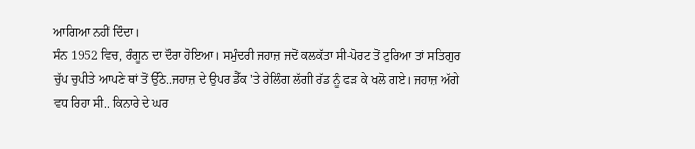ਆਗਿਆ ਨਹੀਂ ਦਿੰਦਾ।
ਸੰਨ 1952 ਵਿਚ, ਰੰਗੂਨ ਦਾ ਦੌਰਾ ਹੋਇਆ। ਸਮੁੰਦਰੀ ਜਹਾਜ਼ ਜਦੋਂ ਕਲਕੱਤਾ ਸੀ-ਪੋਰਟ ਤੋਂ ਟੁਰਿਆ ਤਾਂ ਸਤਿਗੁਰ ਚੁੱਪ ਚੁਪੀਤੇ ਆਪਣੇ ਥਾਂ ਤੋਂ ਉੱਠੇ..ਜਹਾਜ਼ ਦੇ ਉਪਰ ਡੈੱਕ 'ਤੇ ਰੇਲਿੰਗ ਲੱਗੀ ਰੱਡ ਨੂੰ ਫੜ ਕੇ ਖਲੋ ਗਏ। ਜਹਾਜ਼ ਅੱਗੇ ਵਧ ਰਿਹਾ ਸੀ.. ਕਿਨਾਰੇ ਦੇ ਘਰ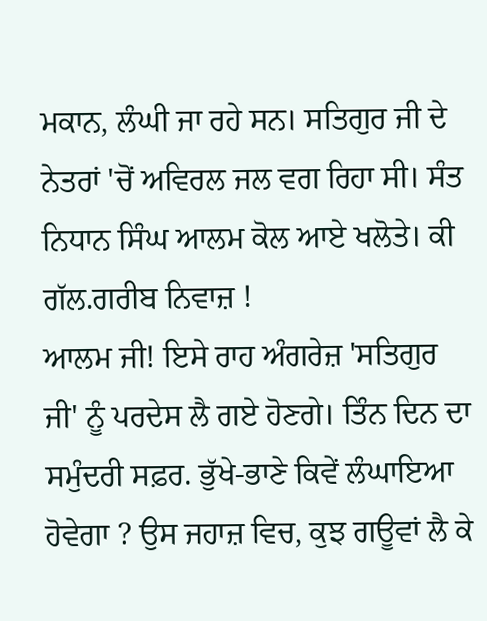ਮਕਾਨ, ਲੰਘੀ ਜਾ ਰਹੇ ਸਨ। ਸਤਿਗੁਰ ਜੀ ਦੇ ਨੇਤਰਾਂ 'ਚੋਂ ਅਵਿਰਲ ਜਲ ਵਗ ਰਿਹਾ ਸੀ। ਸੰਤ ਨਿਧਾਨ ਸਿੰਘ ਆਲਮ ਕੋਲ ਆਏ ਖਲੋਤੇ। ਕੀ ਗੱਲ.ਗਰੀਬ ਨਿਵਾਜ਼ !
ਆਲਮ ਜੀ! ਇਸੇ ਰਾਹ ਅੰਗਰੇਜ਼ 'ਸਤਿਗੁਰ ਜੀ' ਨੂੰ ਪਰਦੇਸ ਲੈ ਗਏ ਹੋਣਗੇ। ਤਿੰਨ ਦਿਨ ਦਾ ਸਮੁੰਦਰੀ ਸਫ਼ਰ. ਭੁੱਖੇ-ਭਾਣੇ ਕਿਵੇਂ ਲੰਘਾਇਆ ਹੋਵੇਗਾ ? ਉਸ ਜਹਾਜ਼ ਵਿਚ, ਕੁਝ ਗਊਵਾਂ ਲੈ ਕੇ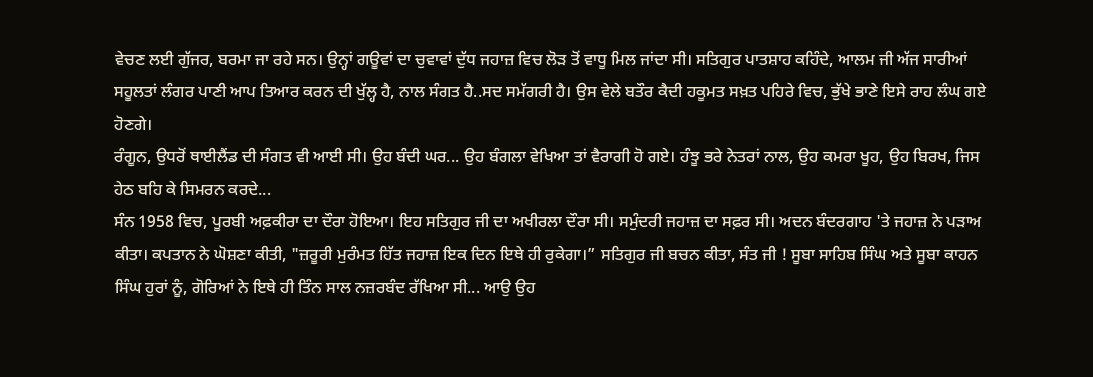ਵੇਚਣ ਲਈ ਗੁੱਜਰ, ਬਰਮਾ ਜਾ ਰਹੇ ਸਨ। ਉਨ੍ਹਾਂ ਗਊਵਾਂ ਦਾ ਚੁਵਾਵਾਂ ਦੁੱਧ ਜਹਾਜ਼ ਵਿਚ ਲੋੜ ਤੋਂ ਵਾਧੂ ਮਿਲ ਜਾਂਦਾ ਸੀ। ਸਤਿਗੁਰ ਪਾਤਸ਼ਾਹ ਕਹਿੰਦੇ, ਆਲਮ ਜੀ ਅੱਜ ਸਾਰੀਆਂ ਸਹੂਲਤਾਂ ਲੰਗਰ ਪਾਣੀ ਆਪ ਤਿਆਰ ਕਰਨ ਦੀ ਖੁੱਲ੍ਹ ਹੈ, ਨਾਲ ਸੰਗਤ ਹੈ..ਸਦ ਸਮੱਗਰੀ ਹੈ। ਉਸ ਵੇਲੇ ਬਤੌਰ ਕੈਦੀ ਹਕੂਮਤ ਸਖ਼ਤ ਪਹਿਰੇ ਵਿਚ, ਭੁੱਖੇ ਭਾਣੇ ਇਸੇ ਰਾਹ ਲੰਘ ਗਏ ਹੋਣਗੇ।
ਰੰਗੂਨ, ਉਧਰੋਂ ਥਾਈਲੈਂਡ ਦੀ ਸੰਗਤ ਵੀ ਆਈ ਸੀ। ਉਹ ਬੰਦੀ ਘਰ... ਉਹ ਬੰਗਲਾ ਵੇਖਿਆ ਤਾਂ ਵੈਰਾਗੀ ਹੋ ਗਏ। ਹੰਝੂ ਭਰੇ ਨੇਤਰਾਂ ਨਾਲ, ਉਹ ਕਮਰਾ ਖੂਹ, ਉਹ ਬਿਰਖ, ਜਿਸ ਹੇਠ ਬਹਿ ਕੇ ਸਿਮਰਨ ਕਰਦੇ...
ਸੰਨ 1958 ਵਿਚ, ਪੂਰਬੀ ਅਫ਼ਕੀਰਾ ਦਾ ਦੌਰਾ ਹੋਇਆ। ਇਹ ਸਤਿਗੁਰ ਜੀ ਦਾ ਅਖੀਰਲਾ ਦੌਰਾ ਸੀ। ਸਮੁੰਦਰੀ ਜਹਾਜ਼ ਦਾ ਸਫ਼ਰ ਸੀ। ਅਦਨ ਬੰਦਰਗਾਹ 'ਤੇ ਜਹਾਜ਼ ਨੇ ਪੜਾਅ ਕੀਤਾ। ਕਪਤਾਨ ਨੇ ਘੋਸ਼ਣਾ ਕੀਤੀ, "ਜ਼ਰੂਰੀ ਮੁਰੰਮਤ ਹਿੱਤ ਜਹਾਜ਼ ਇਕ ਦਿਨ ਇਥੇ ਹੀ ਰੁਕੇਗਾ।” ਸਤਿਗੁਰ ਜੀ ਬਚਨ ਕੀਤਾ, ਸੰਤ ਜੀ ! ਸੂਬਾ ਸਾਹਿਬ ਸਿੰਘ ਅਤੇ ਸੂਬਾ ਕਾਹਨ ਸਿੰਘ ਹੁਰਾਂ ਨੂੰ, ਗੋਰਿਆਂ ਨੇ ਇਥੇ ਹੀ ਤਿੰਨ ਸਾਲ ਨਜ਼ਰਬੰਦ ਰੱਖਿਆ ਸੀ... ਆਉ ਉਹ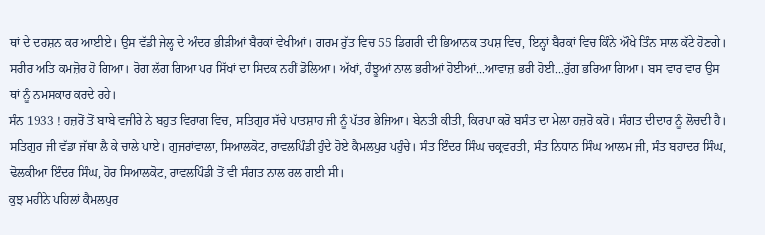ਥਾਂ ਦੇ ਦਰਸ਼ਨ ਕਰ ਆਈਏ। ਉਸ ਵੱਡੀ ਜੇਲ੍ਹ ਦੇ ਅੰਦਰ ਭੀੜੀਆਂ ਬੈਰਕਾਂ ਵੇਖੀਆਂ। ਗਰਮ ਰੁੱਤ ਵਿਚ 55 ਡਿਗਰੀ ਦੀ ਭਿਆਨਕ ਤਪਸ਼ ਵਿਚ, ਇਨ੍ਹਾਂ ਬੈਰਕਾਂ ਵਿਚ ਕਿੰਨੇ ਔਖੇ ਤਿੰਨ ਸਾਲ ਕੱਟੇ ਹੋਣਗੇ। ਸਰੀਰ ਅਤਿ ਕਮਜ਼ੋਰ ਹੋ ਗਿਆ। ਰੋਗ ਲੱਗ ਗਿਆ ਪਰ ਸਿੱਖਾਂ ਦਾ ਸਿਦਕ ਨਹੀਂ ਡੋਲਿਆ। ਅੱਖਾਂ, ਹੰਝੂਆਂ ਨਾਲ ਭਰੀਆਂ ਹੋਈਆਂ...ਆਵਾਜ਼ ਭਰੀ ਹੋਈ...ਰੁੱਗ ਭਰਿਆ ਗਿਆ। ਬਸ ਵਾਰ ਵਾਰ ਉਸ ਥਾਂ ਨੂੰ ਨਮਸਕਾਰ ਕਰਦੇ ਰਹੇ।
ਸੰਨ 1933 ! ਹਜ਼ਰੋਂ ਤੋਂ ਬਾਬੇ ਵਜੀਰੇ ਨੇ ਬਹੁਤ ਵਿਰਾਗ ਵਿਚ, ਸਤਿਗੁਰ ਸੱਚੇ ਪਾਤਸ਼ਾਹ ਜੀ ਨੂੰ ਪੱਤਰ ਭੇਜਿਆ। ਬੇਨਤੀ ਕੀਤੀ, ਕਿਰਪਾ ਕਰੋ ਬਸੰਤ ਦਾ ਮੇਲਾ ਹਜ਼ਰੋ ਕਰੋ। ਸੰਗਤ ਦੀਦਾਰ ਨੂੰ ਲੋਚਦੀ ਹੈ।
ਸਤਿਗੁਰ ਜੀ ਵੱਡਾ ਜੱਥਾ ਲੈ ਕੇ ਚਾਲੇ ਪਾਏ। ਗੁਜਰਾਂਵਾਲਾ, ਸਿਆਲਕੋਟ, ਰਾਵਲਪਿੰਡੀ ਹੁੰਦੇ ਹੋਏ ਕੈਮਲਪੁਰ ਪਹੁੰਚੇ। ਸੰਤ ਇੰਦਰ ਸਿੰਘ ਚਕ੍ਰਵਰਤੀ, ਸੰਤ ਨਿਧਾਨ ਸਿੰਘ ਆਲਮ ਜੀ, ਸੰਤ ਬਹਾਦਰ ਸਿੰਘ, ਢੋਲਕੀਆ ਇੰਦਰ ਸਿੰਘ, ਹੋਰ ਸਿਆਲਕੋਟ, ਰਾਵਲਪਿੰਡੀ ਤੋਂ ਵੀ ਸੰਗਤ ਨਾਲ ਰਲ ਗਈ ਸੀ।
ਕੁਝ ਮਹੀਨੇ ਪਹਿਲਾਂ ਕੈਮਲਪੁਰ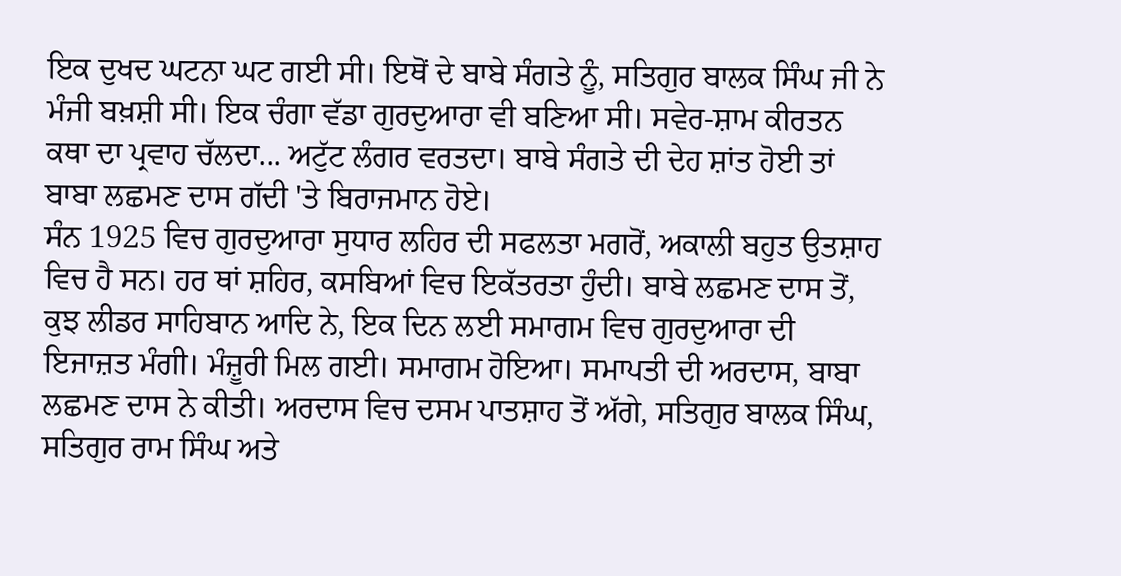ਇਕ ਦੁਖਦ ਘਟਨਾ ਘਟ ਗਈ ਸੀ। ਇਥੋਂ ਦੇ ਬਾਬੇ ਸੰਗਤੇ ਨੂੰ, ਸਤਿਗੁਰ ਬਾਲਕ ਸਿੰਘ ਜੀ ਨੇ ਮੰਜੀ ਬਖ਼ਸ਼ੀ ਸੀ। ਇਕ ਚੰਗਾ ਵੱਡਾ ਗੁਰਦੁਆਰਾ ਵੀ ਬਣਿਆ ਸੀ। ਸਵੇਰ-ਸ਼ਾਮ ਕੀਰਤਨ ਕਥਾ ਦਾ ਪ੍ਰਵਾਹ ਚੱਲਦਾ... ਅਟੁੱਟ ਲੰਗਰ ਵਰਤਦਾ। ਬਾਬੇ ਸੰਗਤੇ ਦੀ ਦੇਹ ਸ਼ਾਂਤ ਹੋਈ ਤਾਂ ਬਾਬਾ ਲਛਮਣ ਦਾਸ ਗੱਦੀ 'ਤੇ ਬਿਰਾਜਮਾਨ ਹੋਏ।
ਸੰਨ 1925 ਵਿਚ ਗੁਰਦੁਆਰਾ ਸੁਧਾਰ ਲਹਿਰ ਦੀ ਸਫਲਤਾ ਮਗਰੋਂ, ਅਕਾਲੀ ਬਹੁਤ ਉਤਸ਼ਾਹ ਵਿਚ ਹੈ ਸਨ। ਹਰ ਥਾਂ ਸ਼ਹਿਰ, ਕਸਬਿਆਂ ਵਿਚ ਇਕੱਤਰਤਾ ਹੁੰਦੀ। ਬਾਬੇ ਲਛਮਣ ਦਾਸ ਤੋਂ, ਕੁਝ ਲੀਡਰ ਸਾਹਿਬਾਨ ਆਦਿ ਨੇ, ਇਕ ਦਿਨ ਲਈ ਸਮਾਗਮ ਵਿਚ ਗੁਰਦੁਆਰਾ ਦੀ ਇਜਾਜ਼ਤ ਮੰਗੀ। ਮੰਜ਼ੂਰੀ ਮਿਲ ਗਈ। ਸਮਾਗਮ ਹੋਇਆ। ਸਮਾਪਤੀ ਦੀ ਅਰਦਾਸ, ਬਾਬਾ ਲਛਮਣ ਦਾਸ ਨੇ ਕੀਤੀ। ਅਰਦਾਸ ਵਿਚ ਦਸਮ ਪਾਤਸ਼ਾਹ ਤੋਂ ਅੱਗੇ, ਸਤਿਗੁਰ ਬਾਲਕ ਸਿੰਘ, ਸਤਿਗੁਰ ਰਾਮ ਸਿੰਘ ਅਤੇ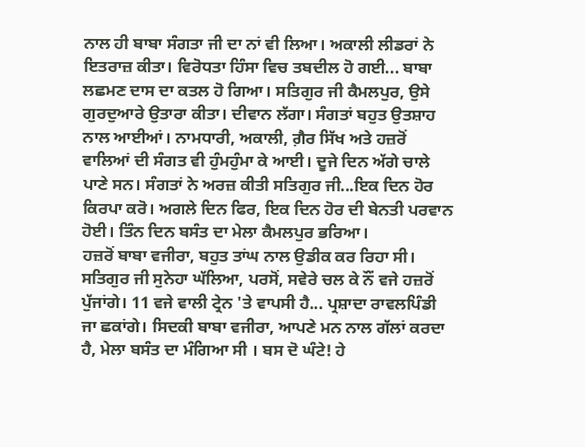ਨਾਲ ਹੀ ਬਾਬਾ ਸੰਗਤਾ ਜੀ ਦਾ ਨਾਂ ਵੀ ਲਿਆ। ਅਕਾਲੀ ਲੀਡਰਾਂ ਨੇ ਇਤਰਾਜ਼ ਕੀਤਾ। ਵਿਰੋਧਤਾ ਹਿੰਸਾ ਵਿਚ ਤਬਦੀਲ ਹੋ ਗਈ... ਬਾਬਾ ਲਛਮਣ ਦਾਸ ਦਾ ਕਤਲ ਹੋ ਗਿਆ। ਸਤਿਗੁਰ ਜੀ ਕੈਮਲਪੁਰ, ਉਸੇ ਗੁਰਦੁਆਰੇ ਉਤਾਰਾ ਕੀਤਾ। ਦੀਵਾਨ ਲੱਗਾ। ਸੰਗਤਾਂ ਬਹੁਤ ਉਤਸ਼ਾਹ ਨਾਲ ਆਈਆਂ। ਨਾਮਧਾਰੀ, ਅਕਾਲੀ, ਗ਼ੈਰ ਸਿੱਖ ਅਤੇ ਹਜ਼ਰੋਂ ਵਾਲਿਆਂ ਦੀ ਸੰਗਤ ਵੀ ਹੁੰਮਹੁੰਮਾ ਕੇ ਆਈ। ਦੂਜੇ ਦਿਨ ਅੱਗੇ ਚਾਲੇ ਪਾਣੇ ਸਨ। ਸੰਗਤਾਂ ਨੇ ਅਰਜ਼ ਕੀਤੀ ਸਤਿਗੁਰ ਜੀ...ਇਕ ਦਿਨ ਹੋਰ ਕਿਰਪਾ ਕਰੋ। ਅਗਲੇ ਦਿਨ ਫਿਰ, ਇਕ ਦਿਨ ਹੋਰ ਦੀ ਬੇਨਤੀ ਪਰਵਾਨ ਹੋਈ। ਤਿੰਨ ਦਿਨ ਬਸੰਤ ਦਾ ਮੇਲਾ ਕੈਮਲਪੁਰ ਭਰਿਆ।
ਹਜ਼ਰੋਂ ਬਾਬਾ ਵਜੀਰਾ, ਬਹੁਤ ਤਾਂਘ ਨਾਲ ਉਡੀਕ ਕਰ ਰਿਹਾ ਸੀ। ਸਤਿਗੁਰ ਜੀ ਸੁਨੇਹਾ ਘੱਲਿਆ, ਪਰਸੋਂ, ਸਵੇਰੇ ਚਲ ਕੇ ਨੌਂ ਵਜੇ ਹਜ਼ਰੋਂ ਪੁੱਜਾਂਗੇ। 11 ਵਜੇ ਵਾਲੀ ਟ੍ਰੇਨ 'ਤੇ ਵਾਪਸੀ ਹੈ... ਪ੍ਰਸ਼ਾਦਾ ਰਾਵਲਪਿੰਡੀ ਜਾ ਛਕਾਂਗੇ। ਸਿਦਕੀ ਬਾਬਾ ਵਜੀਰਾ, ਆਪਣੇ ਮਨ ਨਾਲ ਗੱਲਾਂ ਕਰਦਾ ਹੈ, ਮੇਲਾ ਬਸੰਤ ਦਾ ਮੰਗਿਆ ਸੀ । ਬਸ ਦੋ ਘੰਟੇ! ਹੇ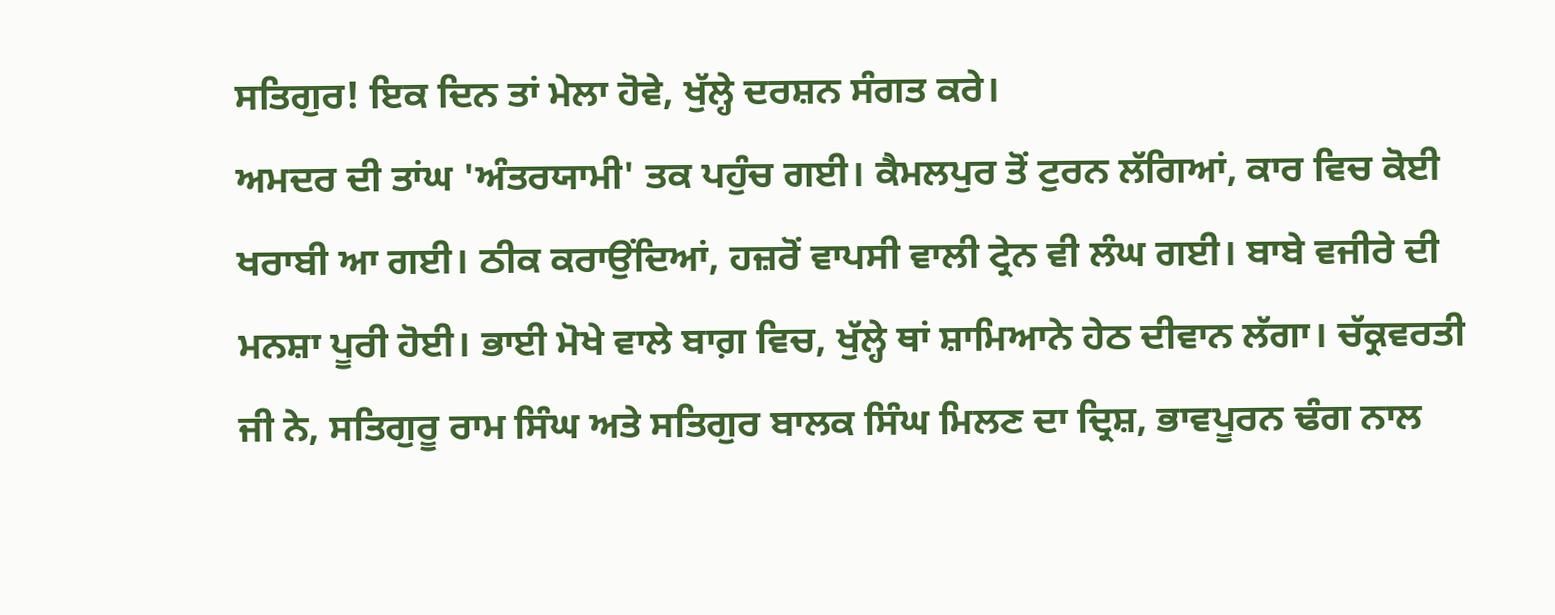ਸਤਿਗੁਰ! ਇਕ ਦਿਨ ਤਾਂ ਮੇਲਾ ਹੋਵੇ, ਖੁੱਲ੍ਹੇ ਦਰਸ਼ਨ ਸੰਗਤ ਕਰੇ।
ਅਮਦਰ ਦੀ ਤਾਂਘ 'ਅੰਤਰਯਾਮੀ' ਤਕ ਪਹੁੰਚ ਗਈ। ਕੈਮਲਪੁਰ ਤੋਂ ਟੁਰਨ ਲੱਗਿਆਂ, ਕਾਰ ਵਿਚ ਕੋਈ ਖਰਾਬੀ ਆ ਗਈ। ਠੀਕ ਕਰਾਉਂਦਿਆਂ, ਹਜ਼ਰੋਂ ਵਾਪਸੀ ਵਾਲੀ ਟ੍ਰੇਨ ਵੀ ਲੰਘ ਗਈ। ਬਾਬੇ ਵਜੀਰੇ ਦੀ ਮਨਸ਼ਾ ਪੂਰੀ ਹੋਈ। ਭਾਈ ਮੋਖੇ ਵਾਲੇ ਬਾਗ਼ ਵਿਚ, ਖੁੱਲ੍ਹੇ ਥਾਂ ਸ਼ਾਮਿਆਨੇ ਹੇਠ ਦੀਵਾਨ ਲੱਗਾ। ਚੱਕ੍ਰਵਰਤੀ ਜੀ ਨੇ, ਸਤਿਗੁਰੂ ਰਾਮ ਸਿੰਘ ਅਤੇ ਸਤਿਗੁਰ ਬਾਲਕ ਸਿੰਘ ਮਿਲਣ ਦਾ ਦ੍ਰਿਸ਼, ਭਾਵਪੂਰਨ ਢੰਗ ਨਾਲ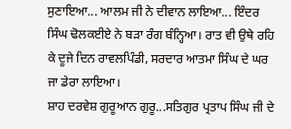ਸੁਣਾਇਆ... ਆਲਮ ਜੀ ਨੇ ਦੀਵਾਨ ਲਾਇਆ... ਇੰਦਰ ਸਿੰਘ ਢੋਲਕਈਏ ਨੇ ਬੜਾ ਰੰਗ ਬੰਨ੍ਹਿਆ। ਰਾਤ ਵੀ ਉਥੇ ਰਹਿ ਕੇ ਦੂਜੇ ਦਿਨ ਰਾਵਲਪਿੰਡੀ, ਸਰਦਾਰ ਆਤਮਾ ਸਿੰਘ ਦੇ ਘਰ ਜਾ ਡੇਰਾ ਲਾਇਆ।
ਸ਼ਾਹ ਦਰਵੇਸ਼ ਗੁਰੂਆਨ ਗੁਰੂ...ਸਤਿਗੁਰ ਪ੍ਰਤਾਪ ਸਿੰਘ ਜੀ ਦੇ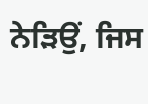ਨੇੜਿਉਂ, ਜਿਸ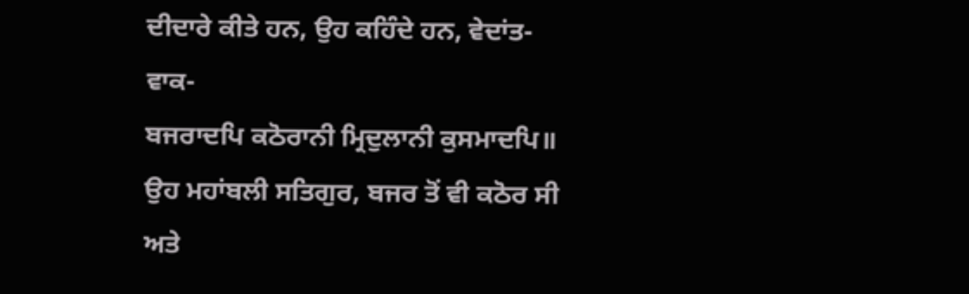ਦੀਦਾਰੇ ਕੀਤੇ ਹਨ, ਉਹ ਕਹਿੰਦੇ ਹਨ, ਵੇਦਾਂਤ-ਵਾਕ-
ਬਜਰਾਦਪਿ ਕਠੋਰਾਨੀ ਮ੍ਰਿਦੁਲਾਨੀ ਕੁਸਮਾਦਪਿ॥
ਉਹ ਮਹਾਂਬਲੀ ਸਤਿਗੁਰ, ਬਜਰ ਤੋਂ ਵੀ ਕਠੋਰ ਸੀ ਅਤੇ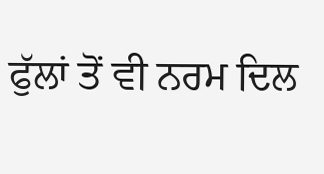ਫੁੱਲਾਂ ਤੋਂ ਵੀ ਨਰਮ ਦਿਲ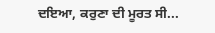ਦਇਆ, ਕਰੁਣਾ ਦੀ ਮੂਰਤ ਸੀ...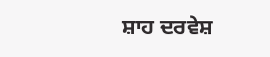ਸ਼ਾਹ ਦਰਵੇਸ਼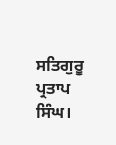ਸਤਿਗੁਰੂ ਪ੍ਰਤਾਪ ਸਿੰਘ।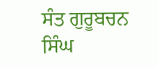ਸੰਤ ਗੁਰੂਬਚਨ ਸਿੰਘ